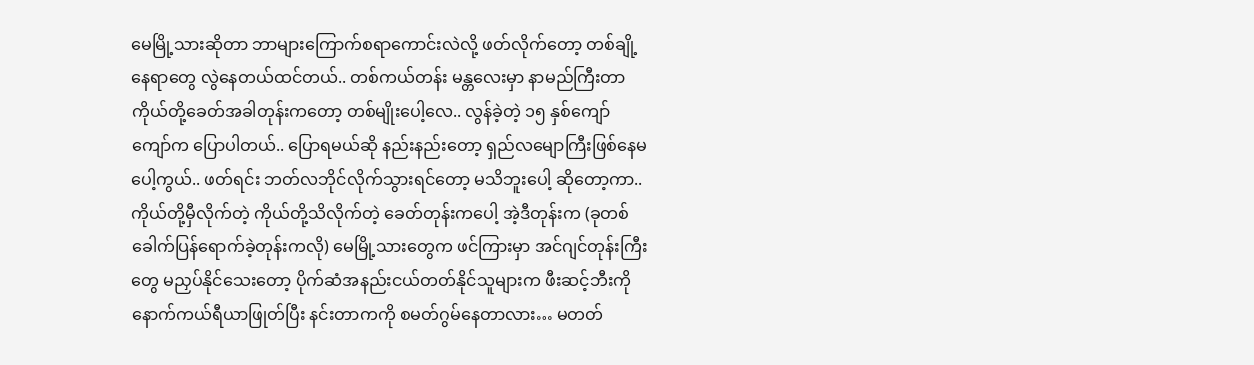မေမြို့သားဆိုတာ ဘာများကြောက်စရာကောင်းလဲလို့ ဖတ်လိုက်တော့ တစ်ချို့နေရာတွေ လွဲနေတယ်ထင်တယ်.. တစ်ကယ်တန်း မန္တလေးမှာ နာမည်ကြီးတာ ကိုယ်တို့ခေတ်အခါတုန်းကတော့ တစ်မျိုးပေါ့လေ.. လွန်ခဲ့တဲ့ ၁၅ နှစ်ကျော်ကျော်က ပြောပါတယ်.. ပြောရမယ်ဆို နည်းနည်းတော့ ရှည်လမျောကြီးဖြစ်နေမပေါ့ကွယ်.. ဖတ်ရင်း ဘတ်လဘိုင်လိုက်သွားရင်တော့ မသိဘူးပေါ့ ဆိုတော့ကာ.. ကိုယ်တို့မှီလိုက်တဲ့ ကိုယ်တို့သိလိုက်တဲ့ ခေတ်တုန်းကပေါ့ အဲ့ဒီတုန်းက (ခုတစ်ခေါက်ပြန်ရောက်ခဲ့တုန်းကလို) မေမြို့သားတွေက ဖင်ကြားမှာ အင်ဂျင်တုန်းကြီးတွေ မညှပ်နိုင်သေးတော့ ပိုက်ဆံအနည်းငယ်တတ်နိုင်သူများက ဖီးဆင့်ဘီးကို နောက်ကယ်ရီယာဖြုတ်ပြီး နင်းတာကကို စမတ်ဂွမ်နေတာလား… မတတ်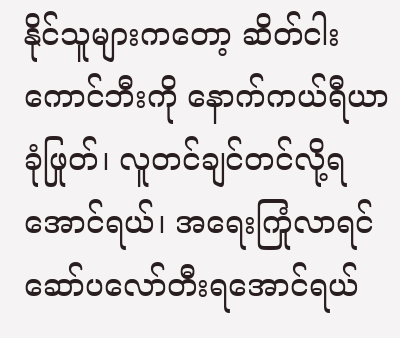နိုင်သူများကတော့ ဆိတ်ငါးကောင်ဘီးကို နောက်ကယ်ရီယာခုံဖြုတ်၊ လူတင်ချင်တင်လို့ရအောင်ရယ်၊ အရေးကြုံလာရင် ဆော်ပလော်တီးရအောင်ရယ်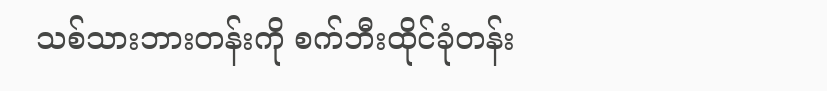သစ်သားဘားတန်းကို စက်ဘီးထိုင်ခုံတန်း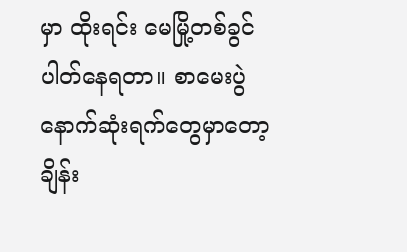မှာ ထိုးရင်း မေမြို့တစ်ခွင်ပါတ်နေရတာ။ စာမေးပွဲနောက်ဆုံးရက်တွေမှာတော့ ချိန်း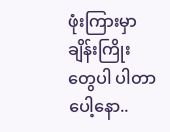ဖုံးကြားမှာ ချိန်းကြိုးတွေပါ ပါတာပေါ့နော..